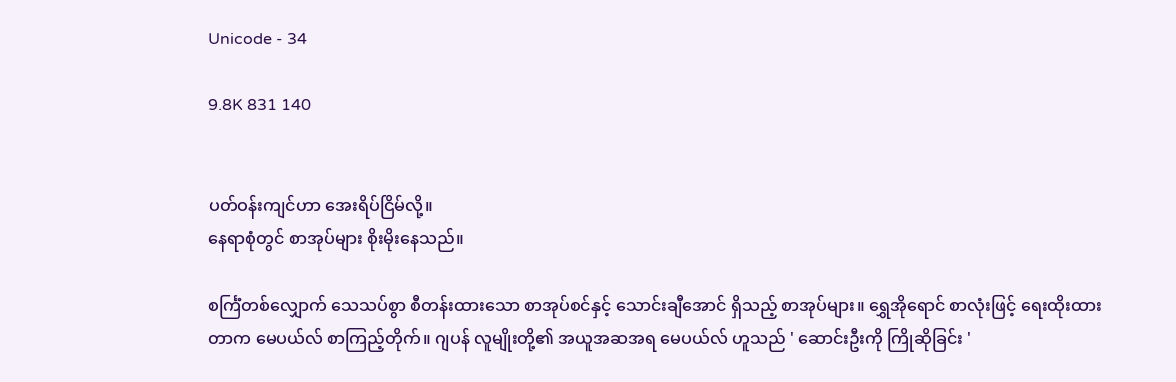Unicode - 34

9.8K 831 140


ပတ်ဝန်းကျင်ဟာ အေးရိပ်ငြိမ်လို့။
နေရာစုံတွင် စာအုပ်များ စိုးမိုးနေသည်။

စင်္ကြံတစ်လျှောက် သေသပ်စွာ စီတန်းထားသော စာအုပ်စင်နှင့် သောင်းချီအောင် ရှိသည့် စာအုပ်များ။ ရွှေအိုရောင် စာလုံးဖြင့် ရေးထိုးထားတာက မေပယ်လ် စာကြည့်တိုက်။ ဂျပန် လူမျိုးတို့၏ အယူအဆအရ မေပယ်လ် ဟူသည် ' ဆောင်းဦးကို ကြိုဆိုခြင်း '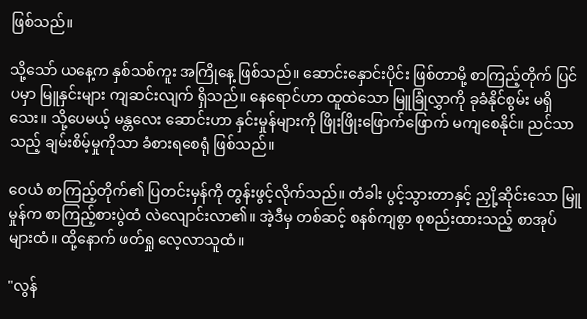ဖြစ်သည်။

သို့သော် ယနေ့က နှစ်သစ်ကူး အကြိုနေ့ ဖြစ်သည်။ ဆောင်းနှောင်းပိုင်း ဖြစ်တာမို့ စာကြည့်တိုက် ပြင်ပမှာ မြူနှင်းများ ကျဆင်းလျက် ရှိသည်။ နေရောင်ဟာ ထူထဲသော မြူခြုံလွှာကို ခုခံနိုင်စွမ်း မရှိသေး။ သို့ပေမယ့် မန္တလေး ဆောင်းဟာ နှင်းမှုန်များကို ဖြိုးဖြိုးဖြောက်ဖြောက် မကျစေနိုင်။ ညင်သာသည့် ချမ်းစိမ့်မှုကိုသာ ခံစားရစေရုံ ဖြစ်သည်။

ဝေယံ စာကြည့်တိုက်၏ ပြတင်းမှန်ကို တွန်းဖွင့်လိုက်သည်။ တံခါး ပွင့်သွားတာနှင့် ညှို့ဆိုင်းသော မြူမှုန်က စာကြည့်စားပွဲထံ လဲလျောင်းလာ၏။ အဲ့ဒီမှ တစ်ဆင့် စနစ်ကျစွာ စုစည်းထားသည့် စာအုပ်များထံ။ ထို့နောက် ဖတ်ရှု လေ့လာသူထံ။

"လွန်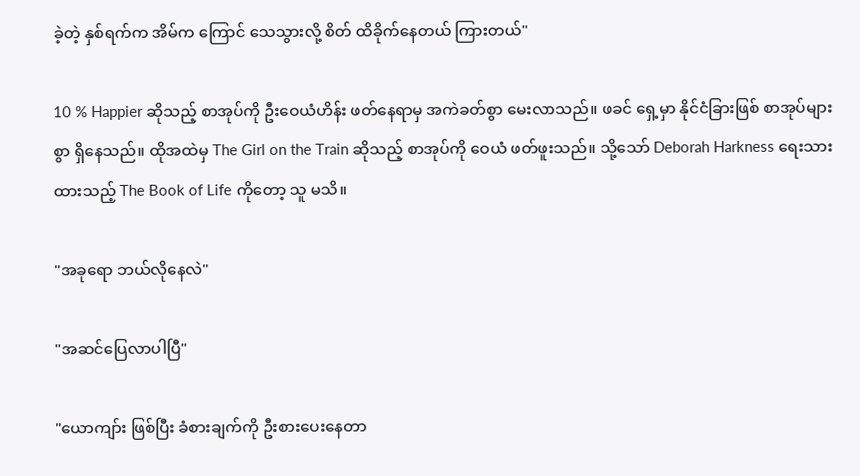ခဲ့တဲ့ နှစ်ရက်က အိမ်က ကြောင် သေသွားလို့ စိတ် ထိခိုက်နေတယ် ကြားတယ်"

10 % Happier ဆိုသည့် စာအုပ်ကို ဦးဝေယံဟိန်း ဖတ်နေရာမှ အကဲခတ်စွာ မေးလာသည်။ ဖခင် ရှေ့မှာ နိုင်ငံခြားဖြစ် စာအုပ်များစွာ ရှိနေသည်။ ထိုအထဲမှ The Girl on the Train ဆိုသည့် စာအုပ်ကို ဝေယံ ဖတ်ဖူးသည်။ သို့သော် Deborah Harkness ရေးသားထားသည့် The Book of Life ကိုတော့ သူ မသိ။

"အခုရော ဘယ်လိုနေလဲ"

"အဆင်ပြေလာပါပြီ"

"ယောကျာ်း ဖြစ်ပြီး ခံစားချက်ကို ဦးစားပေးနေတာ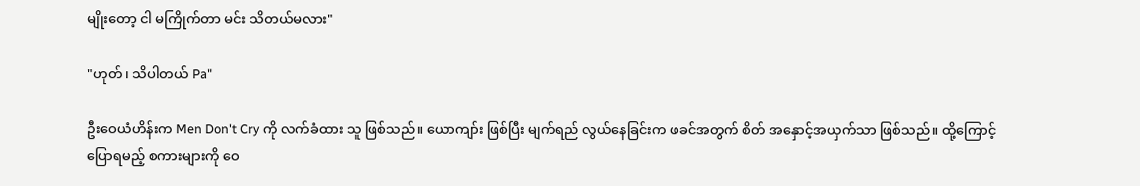မျိုးတော့ ငါ မကြိုက်တာ မင်း သိတယ်မလား"

"ဟုတ်၊ သိပါတယ် Pa"

ဦးဝေယံဟိန်းက Men Don't Cry ကို လက်ခံထား သူ ဖြစ်သည်။ ယောကျာ်း ဖြစ်ပြီး မျက်ရည် လွယ်နေခြင်းက ဖခင်အတွက် စိတ် အနှောင့်အယှက်သာ ဖြစ်သည်။ ထို့ကြောင့် ပြောရမည့် စကားများကို ဝေ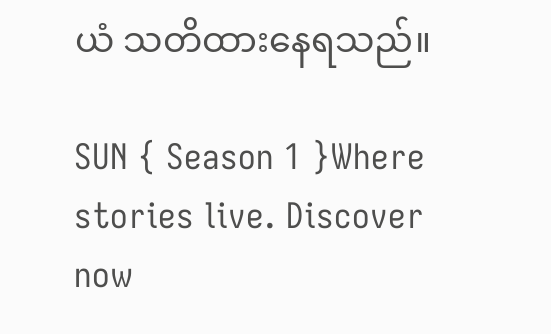ယံ သတိထားနေရသည်။

SUN { Season 1 }Where stories live. Discover now